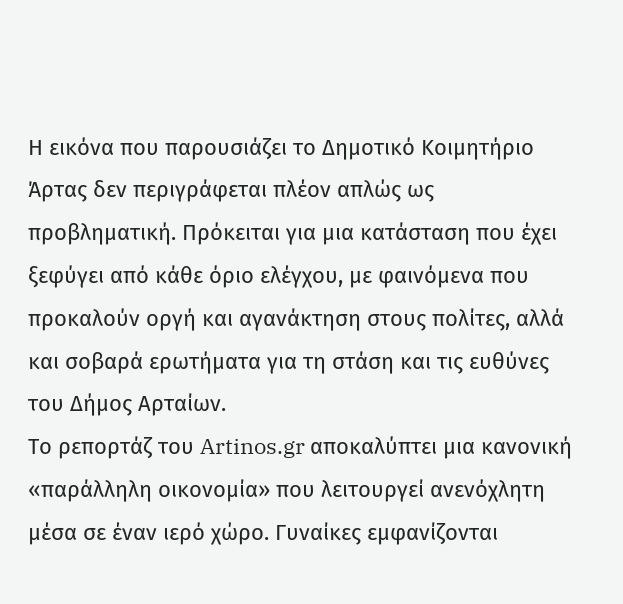Η εικόνα που παρουσιάζει το Δημοτικό Κοιμητήριο Άρτας δεν περιγράφεται πλέον απλώς ως προβληματική. Πρόκειται για μια κατάσταση που έχει ξεφύγει από κάθε όριο ελέγχου, με φαινόμενα που προκαλούν οργή και αγανάκτηση στους πολίτες, αλλά και σοβαρά ερωτήματα για τη στάση και τις ευθύνες του Δήμος Αρταίων.
Το ρεπορτάζ του Artinos.gr αποκαλύπτει μια κανονική «παράλληλη οικονομία» που λειτουργεί ανενόχλητη μέσα σε έναν ιερό χώρο. Γυναίκες εμφανίζονται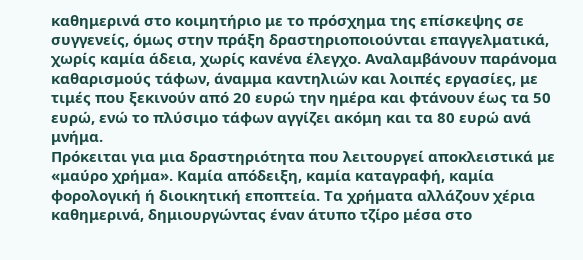καθημερινά στο κοιμητήριο με το πρόσχημα της επίσκεψης σε συγγενείς, όμως στην πράξη δραστηριοποιούνται επαγγελματικά, χωρίς καμία άδεια, χωρίς κανένα έλεγχο. Αναλαμβάνουν παράνομα καθαρισμούς τάφων, άναμμα καντηλιών και λοιπές εργασίες, με τιμές που ξεκινούν από 20 ευρώ την ημέρα και φτάνουν έως τα 50 ευρώ, ενώ το πλύσιμο τάφων αγγίζει ακόμη και τα 80 ευρώ ανά μνήμα.
Πρόκειται για μια δραστηριότητα που λειτουργεί αποκλειστικά με «μαύρο χρήμα». Καμία απόδειξη, καμία καταγραφή, καμία φορολογική ή διοικητική εποπτεία. Τα χρήματα αλλάζουν χέρια καθημερινά, δημιουργώντας έναν άτυπο τζίρο μέσα στο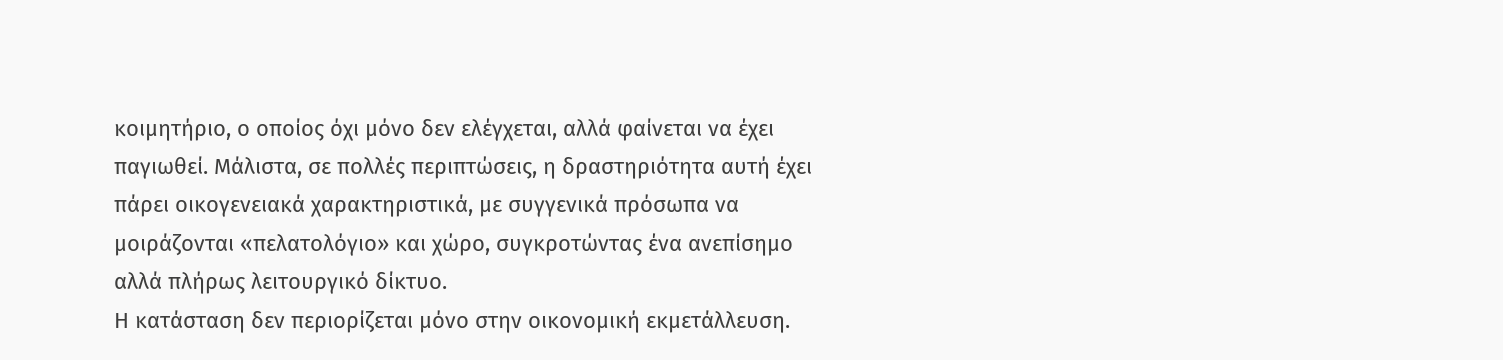κοιμητήριο, ο οποίος όχι μόνο δεν ελέγχεται, αλλά φαίνεται να έχει παγιωθεί. Μάλιστα, σε πολλές περιπτώσεις, η δραστηριότητα αυτή έχει πάρει οικογενειακά χαρακτηριστικά, με συγγενικά πρόσωπα να μοιράζονται «πελατολόγιο» και χώρο, συγκροτώντας ένα ανεπίσημο αλλά πλήρως λειτουργικό δίκτυο.
Η κατάσταση δεν περιορίζεται μόνο στην οικονομική εκμετάλλευση.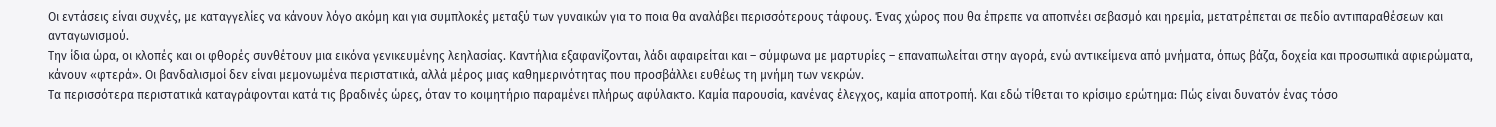Οι εντάσεις είναι συχνές, με καταγγελίες να κάνουν λόγο ακόμη και για συμπλοκές μεταξύ των γυναικών για το ποια θα αναλάβει περισσότερους τάφους. Ένας χώρος που θα έπρεπε να αποπνέει σεβασμό και ηρεμία, μετατρέπεται σε πεδίο αντιπαραθέσεων και ανταγωνισμού.
Την ίδια ώρα, οι κλοπές και οι φθορές συνθέτουν μια εικόνα γενικευμένης λεηλασίας. Καντήλια εξαφανίζονται, λάδι αφαιρείται και – σύμφωνα με μαρτυρίες – επαναπωλείται στην αγορά, ενώ αντικείμενα από μνήματα, όπως βάζα, δοχεία και προσωπικά αφιερώματα, κάνουν «φτερά». Οι βανδαλισμοί δεν είναι μεμονωμένα περιστατικά, αλλά μέρος μιας καθημερινότητας που προσβάλλει ευθέως τη μνήμη των νεκρών.
Τα περισσότερα περιστατικά καταγράφονται κατά τις βραδινές ώρες, όταν το κοιμητήριο παραμένει πλήρως αφύλακτο. Καμία παρουσία, κανένας έλεγχος, καμία αποτροπή. Και εδώ τίθεται το κρίσιμο ερώτημα: Πώς είναι δυνατόν ένας τόσο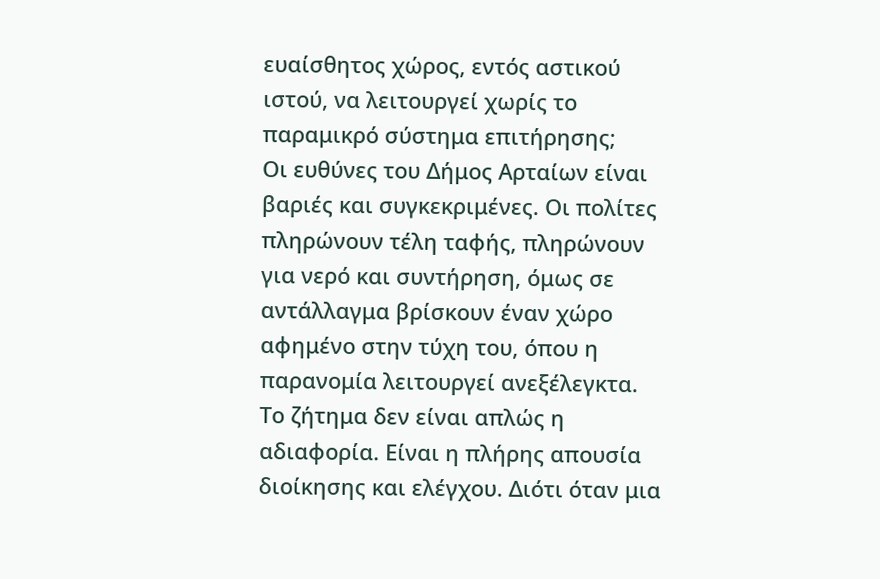ευαίσθητος χώρος, εντός αστικού ιστού, να λειτουργεί χωρίς το παραμικρό σύστημα επιτήρησης;
Οι ευθύνες του Δήμος Αρταίων είναι βαριές και συγκεκριμένες. Οι πολίτες πληρώνουν τέλη ταφής, πληρώνουν για νερό και συντήρηση, όμως σε αντάλλαγμα βρίσκουν έναν χώρο αφημένο στην τύχη του, όπου η παρανομία λειτουργεί ανεξέλεγκτα.
Το ζήτημα δεν είναι απλώς η αδιαφορία. Είναι η πλήρης απουσία διοίκησης και ελέγχου. Διότι όταν μια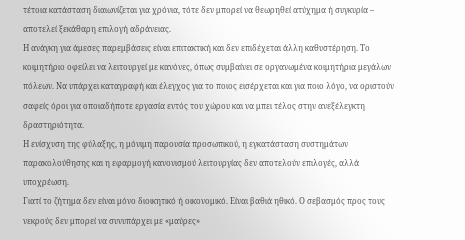τέτοια κατάσταση διαιωνίζεται για χρόνια, τότε δεν μπορεί να θεωρηθεί ατύχημα ή συγκυρία – αποτελεί ξεκάθαρη επιλογή αδράνειας.
Η ανάγκη για άμεσες παρεμβάσεις είναι επιτακτική και δεν επιδέχεται άλλη καθυστέρηση. Το κοιμητήριο οφείλει να λειτουργεί με κανόνες, όπως συμβαίνει σε οργανωμένα κοιμητήρια μεγάλων πόλεων. Να υπάρχει καταγραφή και έλεγχος για το ποιος εισέρχεται και για ποιο λόγο, να οριστούν σαφείς όροι για οποιαδήποτε εργασία εντός του χώρου και να μπει τέλος στην ανεξέλεγκτη δραστηριότητα.
Η ενίσχυση της φύλαξης, η μόνιμη παρουσία προσωπικού, η εγκατάσταση συστημάτων παρακολούθησης και η εφαρμογή κανονισμού λειτουργίας δεν αποτελούν επιλογές, αλλά υποχρέωση.
Γιατί το ζήτημα δεν είναι μόνο διοικητικό ή οικονομικό. Είναι βαθιά ηθικό. Ο σεβασμός προς τους νεκρούς δεν μπορεί να συνυπάρχει με «μαύρες»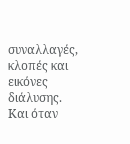συναλλαγές, κλοπές και εικόνες διάλυσης. Και όταν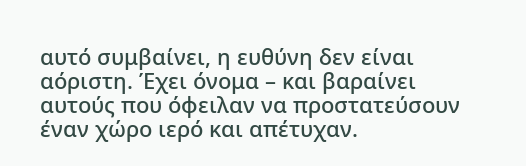αυτό συμβαίνει, η ευθύνη δεν είναι αόριστη. Έχει όνομα – και βαραίνει αυτούς που όφειλαν να προστατεύσουν έναν χώρο ιερό και απέτυχαν.